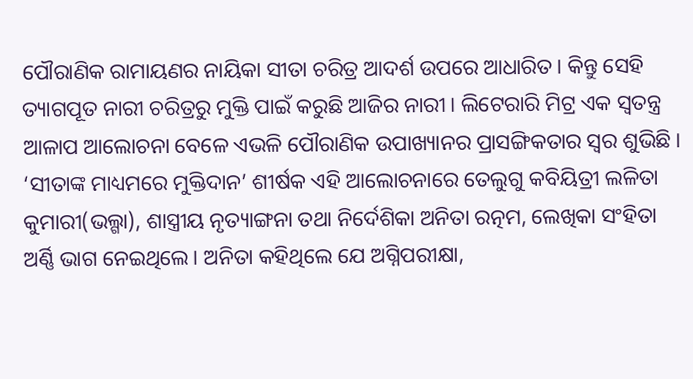ପୌରାଣିକ ରାମାୟଣର ନାୟିକା ସୀତା ଚରିତ୍ର ଆଦର୍ଶ ଉପରେ ଆଧାରିତ। କିନ୍ତୁ ସେହି ତ୍ୟାଗପୂତ ନାରୀ ଚରିତ୍ରରୁ ମୁକ୍ତି ପାଇଁ କରୁଛି ଆଜିର ନାରୀ। ଲିଟେରାରି ମିଟ୍ର ଏକ ସ୍ୱତନ୍ତ୍ର ଆଳାପ ଆଲୋଚନା ବେଳେ ଏଭଳି ପୌରାଣିକ ଉପାଖ୍ୟାନର ପ୍ରାସଙ୍ଗିକତାର ସ୍ୱର ଶୁଭିଛି।
‘ସୀତାଙ୍କ ମାଧ୍ୟମରେ ମୁକ୍ତିଦାନ’ ଶୀର୍ଷକ ଏହି ଆଲୋଚନାରେ ତେଲୁଗୁ କବିୟିତ୍ରୀ ଲଳିତା କୁମାରୀ(ଭଲ୍ଗା), ଶାସ୍ତ୍ରୀୟ ନୃତ୍ୟାଙ୍ଗନା ତଥା ନିର୍ଦେଶିକା ଅନିତା ରତ୍ନମ, ଲେଖିକା ସଂହିତା ଅର୍ଣ୍ଣି ଭାଗ ନେଇଥିଲେ। ଅନିତା କହିଥିଲେ ଯେ ଅଗ୍ନିପରୀକ୍ଷା,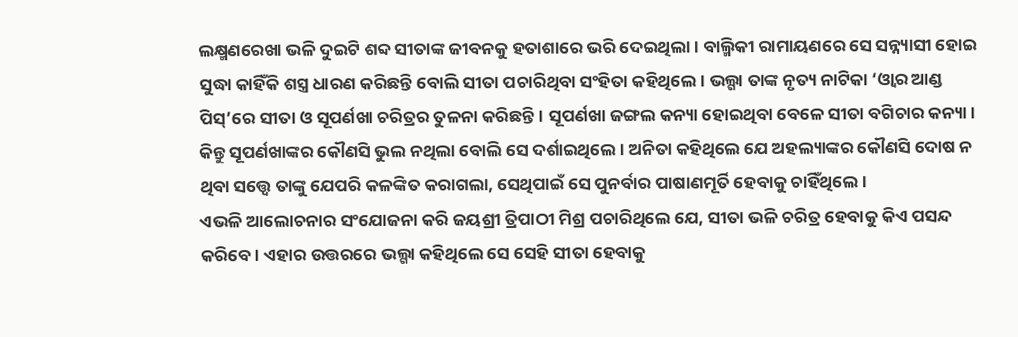ଲକ୍ଷ୍ମଣରେଖା ଭଳି ଦୁଇଟି ଶବ୍ଦ ସୀତାଙ୍କ ଜୀବନକୁ ହତାଶାରେ ଭରି ଦେଇଥିଲା। ବାଲ୍ମିକୀ ରାମାୟଣରେ ସେ ସନ୍ନ୍ୟାସୀ ହୋଇ ସୁଦ୍ଧା କାହିଁକି ଶସ୍ତ୍ର ଧାରଣ କରିଛନ୍ତି ବୋଲି ସୀତା ପଚାରିଥିବା ସଂହିତା କହିଥିଲେ। ଭଲ୍ଗା ତାଙ୍କ ନୃତ୍ୟ ନାଟିକା ‘ଓ୍ଵାର ଆଣ୍ଡ ପିସ୍’ରେ ସୀତା ଓ ସୂପର୍ଣଖା ଚରିତ୍ରର ତୁଳନା କରିଛନ୍ତି। ସୂପର୍ଣଖା ଜଙ୍ଗଲ କନ୍ୟା ହୋଇଥିବା ବେଳେ ସୀତା ବଗିଚାର କନ୍ୟା। କିନ୍ତୁ ସୂପର୍ଣଖାଙ୍କର କୌଣସି ଭୁଲ ନଥିଲା ବୋଲି ସେ ଦର୍ଶାଇଥିଲେ। ଅନିତା କହିଥିଲେ ଯେ ଅହଲ୍ୟାଙ୍କର କୌଣସି ଦୋଷ ନ ଥିବା ସତ୍ତ୍ୱେ ତାଙ୍କୁ ଯେପରି କଳଙ୍କିତ କରାଗଲା, ସେଥିପାଇଁ ସେ ପୁନର୍ବାର ପାଷାଣମୂର୍ତି ହେବାକୁ ଚାହିଁଥିଲେ।
ଏଭଳି ଆଲୋଚନାର ସଂଯୋଜନା କରି ଜୟଶ୍ରୀ ତ୍ରିପାଠୀ ମିଶ୍ର ପଚାରିଥିଲେ ଯେ, ସୀତା ଭଳି ଚରିତ୍ର ହେବାକୁ କିଏ ପସନ୍ଦ କରିବେ। ଏହାର ଉତ୍ତରରେ ଭଲ୍ଗା କହିଥିଲେ ସେ ସେହି ସୀତା ହେବାକୁ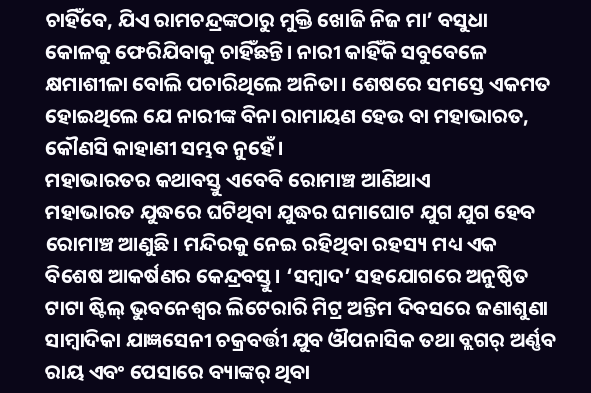ଚାହିଁବେ, ଯିଏ ରାମଚନ୍ଦ୍ରଙ୍କଠାରୁ ମୁକ୍ତି ଖୋଜି ନିଜ ମା’ ବସୁଧା କୋଳକୁ ଫେରିଯିବାକୁ ଚାହିଁଛନ୍ତି। ନାରୀ କାହିଁକି ସବୁବେଳେ କ୍ଷମାଶୀଳା ବୋଲି ପଚାରିଥିଲେ ଅନିତା। ଶେଷରେ ସମସ୍ତେ ଏକମତ ହୋଇଥିଲେ ଯେ ନାରୀଙ୍କ ବିନା ରାମାୟଣ ହେଉ ବା ମହାଭାରତ, କୌଣସି କାହାଣୀ ସମ୍ଭବ ନୁହେଁ।
ମହାଭାରତର କଥାବସ୍ତୁ ଏବେବି ରୋମାଞ୍ଚ ଆଣିଥାଏ
ମହାଭାରତ ଯୁଦ୍ଧରେ ଘଟିଥିବା ଯୁଦ୍ଧର ଘମାଘୋଟ ଯୁଗ ଯୁଗ ହେବ ରୋମାଞ୍ଚ ଆଣୁଛି। ମନ୍ଦିରକୁ ନେଇ ରହିଥିବା ରହସ୍ୟ ମଧ୍ୟ ଏକ ବିଶେଷ ଆକର୍ଷଣର କେନ୍ଦ୍ରବସ୍ତୁ। ‘ସମ୍ବାଦ’ ସହଯୋଗରେ ଅନୁଷ୍ଠିତ ଟାଟା ଷ୍ଟିଲ୍ ଭୁବନେଶ୍ୱର ଲିଟେରାରି ମିଟ୍ର ଅନ୍ତିମ ଦିବସରେ ଜଣାଶୁଣା ସାମ୍ବାଦିକା ଯାଜ୍ଞସେନୀ ଚକ୍ରବର୍ତ୍ତୀ ଯୁବ ଔପନାସିକ ତଥା ବ୍ଲଗର୍ ଅର୍ଣ୍ଣବ ରାୟ ଏବଂ ପେସାରେ ବ୍ୟାଙ୍କର୍ ଥିବା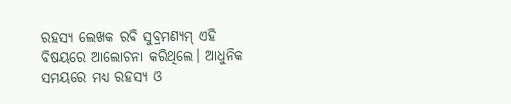ରହସ୍ୟ ଲେଖକ ରବି ସୁବ୍ରମଣ୍ୟମ୍ ଏହି ବିଷୟରେ ଆଲୋଚନା କରିଥିଲେ। ଆଧୁନିକ ସମୟରେ ମଧ୍ୟ ରହସ୍ୟ ଓ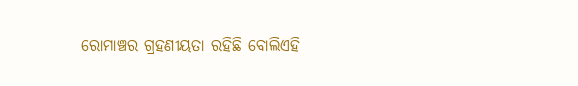ରୋମାଞ୍ଚର ଗ୍ରହଣୀୟତା ରହିଛି ବୋଲିଏହି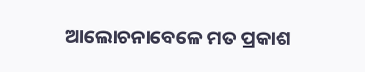ଆଲୋଚନାବେଳେ ମତ ପ୍ରକାଶ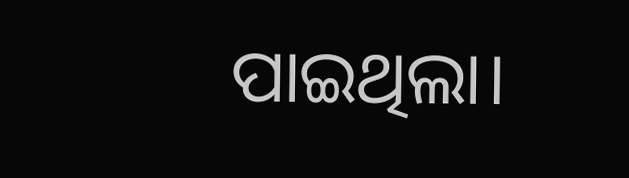ପାଇଥିଲା।